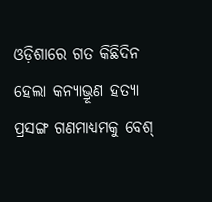ଓଡ଼ିଶାରେ ଗତ କିଛିଦିନ ହେଲା କନ୍ୟାଭ୍ରୂଣ ହତ୍ୟା ପ୍ରସଙ୍ଗ ଗଣମାଧ୍ୟମକୁ ବେଶ୍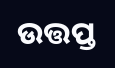ଉତ୍ତପ୍ତ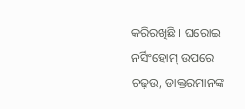କରିରଖିଛି । ଘରୋଇ ନର୍ସିଂହୋମ୍ ଉପରେ ଚଢ଼ଉ, ଡାକ୍ତରମାନଙ୍କ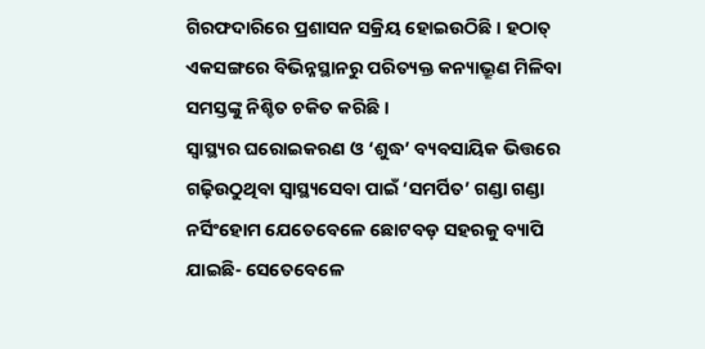ଗିରଫଦାରିରେ ପ୍ରଶାସନ ସକ୍ରିୟ ହୋଇଉଠିଛି । ହଠାତ୍ ଏକସଙ୍ଗରେ ବିଭିନ୍ନସ୍ଥାନରୁ ପରିତ୍ୟକ୍ତ କନ୍ୟାଭ୍ରୂଣ ମିଳିବା ସମସ୍ତଙ୍କୁ ନିଶ୍ଚିତ ଚକିତ କରିଛି ।
ସ୍ୱାସ୍ଥ୍ୟର ଘରୋଇକରଣ ଓ ‘ଶୁଦ୍ଧ’ ବ୍ୟବସାୟିକ ଭିତ୍ତରେ ଗଢ଼ିଉଠୁଥିବା ସ୍ୱାସ୍ଥ୍ୟସେବା ପାଇଁ ‘ସମର୍ପିତ’ ଗଣ୍ଡା ଗଣ୍ଡା ନର୍ସିଂହୋମ ଯେତେବେଳେ ଛୋଟବଡ଼ ସହରକୁ ବ୍ୟାପି ଯାଇଛି- ସେତେବେଳେ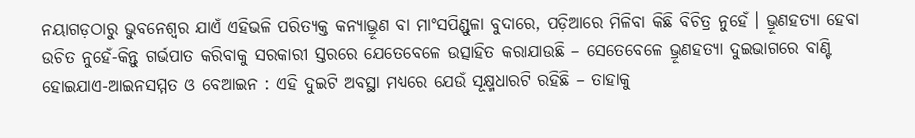ନୟାଗଡ଼ଠାରୁ ଭୁବନେଶ୍ୱର ଯାଏଁ ଏହିଭଳି ପରିତ୍ୟକ୍ତ କନ୍ୟାଭ୍ରୂଣ ବା ମାଂସପିଣ୍ଡୁଳା ବୁଦାରେ, ପଡ଼ିଆରେ ମିଳିବା କିଛି ବିଚିତ୍ର ନୁହେଁ । ଭ୍ରୂଣହତ୍ୟା ହେବା ଉଚିତ ନୁହେଁ-କିନ୍ତୁ ଗର୍ଭପାତ କରିବାକୁ ସରକାରୀ ସ୍ତରରେ ଯେତେବେଳେ ଉତ୍ସାହିତ କରାଯାଉଛି – ସେତେବେଳେ ଭ୍ରୂଣହତ୍ୟା ଦୁଇଭାଗରେ ବାଣ୍ଟି ହୋଇଯାଏ-ଆଇନସମ୍ମତ ଓ ବେଆଇନ : ଏହି ଦୁଇଟି ଅବସ୍ଥା ମଧ୍ୟରେ ଯେଉଁ ସୂକ୍ଷ୍ମଧାରଟି ରହିଛି – ତାହାକୁ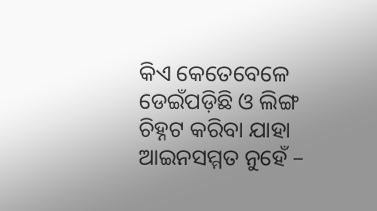କିଏ କେତେବେଳେ ଡେଇଁପଡ଼ିଛି ଓ ଲିଙ୍ଗ ଚିହ୍ନଟ କରିବା ଯାହା ଆଇନସମ୍ମତ ନୁହେଁ –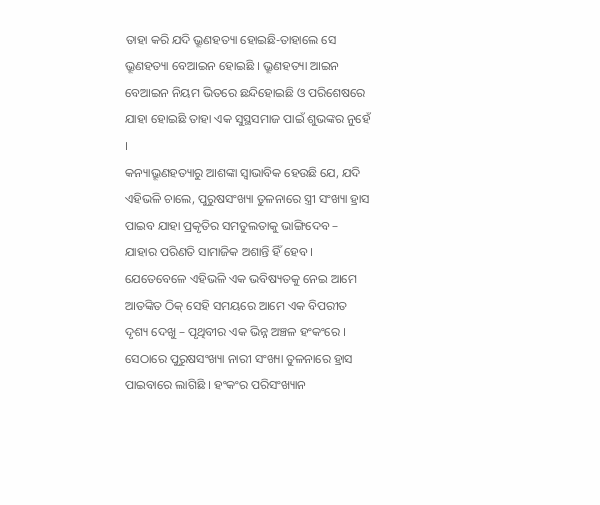ତାହା କରି ଯଦି ଭ୍ରୂଣହତ୍ୟା ହୋଇଛି-ତାହାଲେ ସେ ଭ୍ରୂଣହତ୍ୟା ବେଆଇନ ହୋଇଛି । ଭ୍ରୂଣହତ୍ୟା ଆଇନ ବେଆଇନ ନିୟମ ଭିତରେ ଛନ୍ଦିହୋଇଛି ଓ ପରିଶେଷରେ ଯାହା ହୋଇଛି ତାହା ଏକ ସୁସ୍ଥସମାଜ ପାଇଁ ଶୁଭଙ୍କର ନୁହେଁ ।
କନ୍ୟାଭ୍ରୂଣହତ୍ୟାରୁ ଆଶଙ୍କା ସ୍ୱାଭାବିକ ହେଉଛି ଯେ, ଯଦି ଏହିଭଳି ଚାଲେ, ପୁରୁଷସଂଖ୍ୟା ତୁଳନାରେ ସ୍ତ୍ରୀ ସଂଖ୍ୟା ହ୍ରାସ ପାଇବ ଯାହା ପ୍ରକୃତିର ସମତୁଲତାକୁ ଭାଙ୍ଗିଦେବ – ଯାହାର ପରିଣତି ସାମାଜିକ ଅଶାନ୍ତି ହିଁ ହେବ । ଯେତେବେଳେ ଏହିଭଳି ଏକ ଭବିଷ୍ୟତକୁ ନେଇ ଆମେ ଆତଙ୍କିତ ଠିକ୍ ସେହି ସମୟରେ ଆମେ ଏକ ବିପରୀତ ଦୃଶ୍ୟ ଦେଖୁ – ପୃଥିବୀର ଏକ ଭିନ୍ନ ଅଞ୍ଚଳ ହଂକଂରେ । ସେଠାରେ ପୁରୁଷସଂଖ୍ୟା ନାରୀ ସଂଖ୍ୟା ତୁଳନାରେ ହ୍ରାସ ପାଇବାରେ ଲାଗିଛି । ହଂକଂର ପରିସଂଖ୍ୟାନ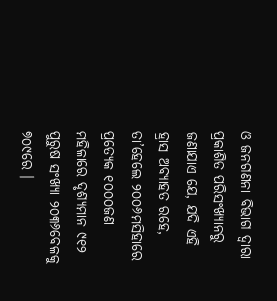ଓ ଜନଗଣନା ବିଭାଗ ଦ୍ୱାରା ପ୍ରକାଶିତ ପରିସଂଖ୍ୟାନରୁ ଜଣାଯାଏ ଯେ, ଯଦି ଏହି ହ୍ରାସ ଅବ୍ୟାହତ ରହେ, ତା’ହେଲେ ୨୦୦୬ମସିହାରେ ପ୍ରତ୍ୟେକ ୧୦୦୦ଜଣ ମହିଳାରେ ଦୃଶ୍ୟମାନ ୯୧୨ ପୁରୁଷ ସଂଖ୍ୟା ୨୦୩୬ବେଳକୁ ୭୦୯ରେ ।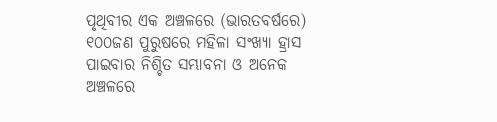ପୃଥିବୀର ଏକ ଅଞ୍ଚଳରେ (ଭାରତବର୍ଷରେ) ୧୦୦ଜଣ ପୁରୁଷରେ ମହିଳା ସଂଖ୍ୟା ହ୍ରାସ ପାଇବାର ନିଶ୍ଚିତ ସମ୍ଭାବନା ଓ ଅନେକ ଅଞ୍ଚଳରେ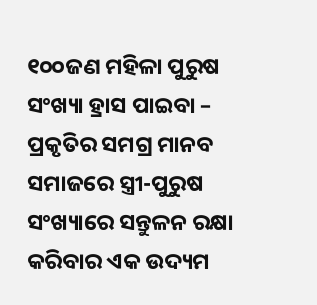୧୦୦ଜଣ ମହିଳା ପୁରୁଷ ସଂଖ୍ୟା ହ୍ରାସ ପାଇବା – ପ୍ରକୃତିର ସମଗ୍ର ମାନବ ସମାଜରେ ସ୍ତ୍ରୀ-ପୁରୁଷ ସଂଖ୍ୟାରେ ସନ୍ତୁଳନ ରକ୍ଷା କରିବାର ଏକ ଉଦ୍ୟମ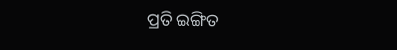ପ୍ରତି ଇଙ୍ଗିତ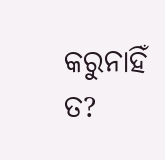କରୁନାହିଁ ତ?